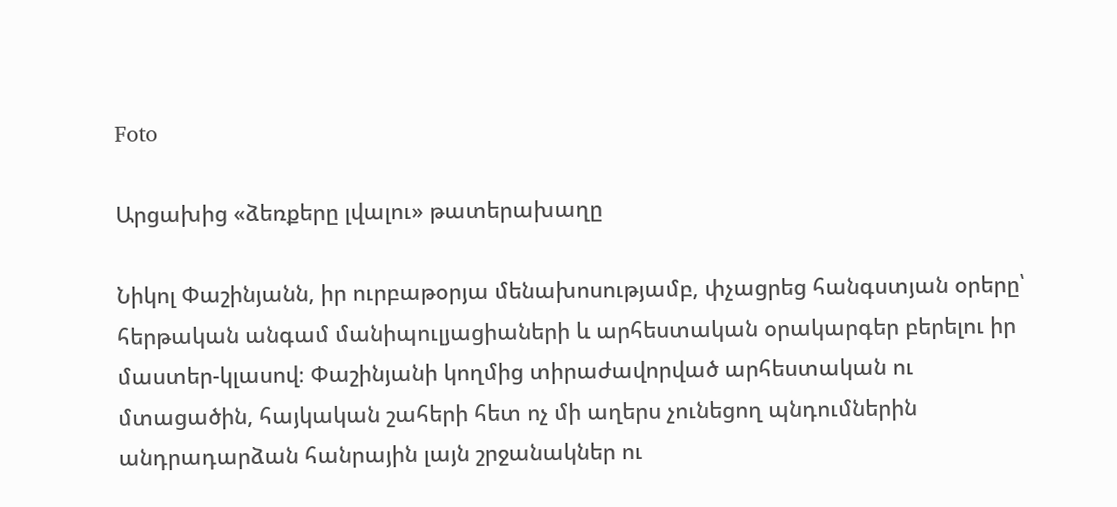Foto

Արցախից «ձեռքերը լվալու» թատերախաղը

Նիկոլ Փաշինյանն, իր ուրբաթօրյա մենախոսությամբ, փչացրեց հանգստյան օրերը՝ հերթական անգամ մանիպուլյացիաների և արհեստական օրակարգեր բերելու իր մաստեր-կլասով։ Փաշինյանի կողմից տիրաժավորված արհեստական ու մտացածին, հայկական շահերի հետ ոչ մի աղերս չունեցող պնդումներին անդրադարձան հանրային լայն շրջանակներ ու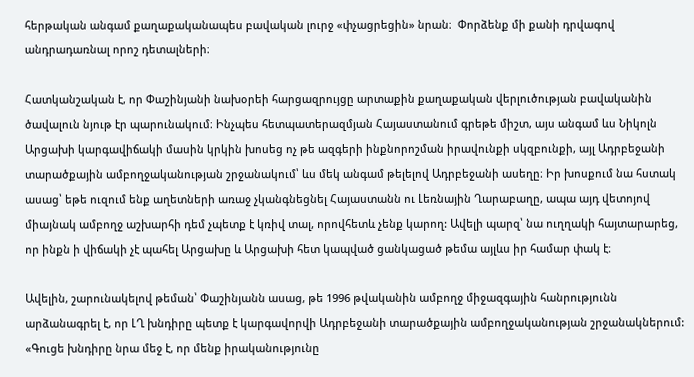հերթական անգամ քաղաքականապես բավական լուրջ «փչացրեցին» նրան։  Փորձենք մի քանի դրվագով անդրադառնալ որոշ դետալների։

Հատկանշական է, որ Փաշինյանի նախօրեի հարցազրույցը արտաքին քաղաքական վերլուծության բավականին ծավալուն նյութ էր պարունակում։ Ինչպես հետպատերազմյան Հայաստանում գրեթե միշտ, այս անգամ ևս Նիկոլն Արցախի կարգավիճակի մասին կրկին խոսեց ոչ թե ազգերի ինքնորոշման իրավունքի սկզբունքի, այլ Ադրբեջանի տարածքային ամբողջականության շրջանակում՝ ևս մեկ անգամ թելելով Ադրբեջանի ասեղը։ Իր խոսքում նա հստակ ասաց՝ եթե ուզում ենք աղետների առաջ չկանգնեցնել Հայաստանն ու Լեռնային Ղարաբաղը, ապա այդ վետոյով միայնակ ամբողջ աշխարհի դեմ չպետք է կռիվ տալ, որովհետև չենք կարող: Ավելի պարզ՝ նա ուղղակի հայտարարեց, որ ինքն ի վիճակի չէ պահել Արցախը և Արցախի հետ կապված ցանկացած թեմա այլևս իր համար փակ է։

Ավելին, շարունակելով թեման՝ Փաշինյանն ասաց, թե 1996 թվականին ամբողջ միջազգային հանրությունն արձանագրել է, որ ԼՂ խնդիրը պետք է կարգավորվի Ադրբեջանի տարածքային ամբողջականության շրջանակներում: «Գուցե խնդիրը նրա մեջ է, որ մենք իրականությունը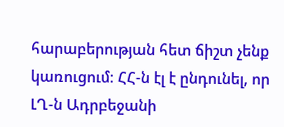հարաբերության հետ ճիշտ չենք կառուցում։ ՀՀ-ն էլ է ընդունել, որ ԼՂ-ն Ադրբեջանի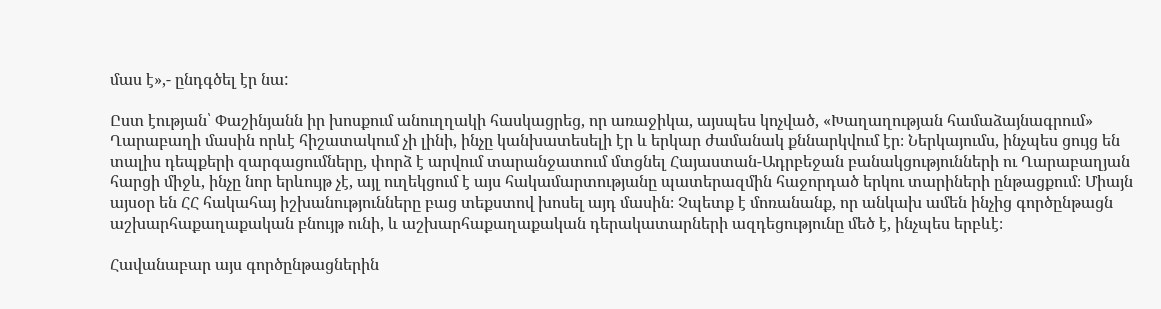մաս է»,- ընդգծել էր նա:

Ըստ էության՝ Փաշինյանն իր խոսքում անուղղակի հասկացրեց, որ առաջիկա, այսպես կոչված, «Խաղաղության համաձայնագրում» Ղարաբաղի մասին որևէ հիշատակում չի լինի, ինչը կանխատեսելի էր և երկար ժամանակ քննարկվում էր։ Ներկայումս, ինչպես ցույց են տալիս դեպքերի զարգացումները, փորձ է արվում տարանջատում մտցնել Հայաստան-Ադրբեջան բանակցությունների ու Ղարաբաղյան հարցի միջև, ինչը նոր երևույթ չէ, այլ ուղեկցում է այս հակամարտությանը պատերազմին հաջորդած երկու տարիների ընթացքում։ Միայն այսօր են ՀՀ հակահայ իշխանությունները բաց տեքստով խոսել այդ մասին։ Չպետք է մոռանանք, որ անկախ ամեն ինչից գործընթացն աշխարհաքաղաքական բնույթ ունի, և աշխարհաքաղաքական դերակատարների ազդեցությունը մեծ է, ինչպես երբևէ։

Հավանաբար այս գործընթացներին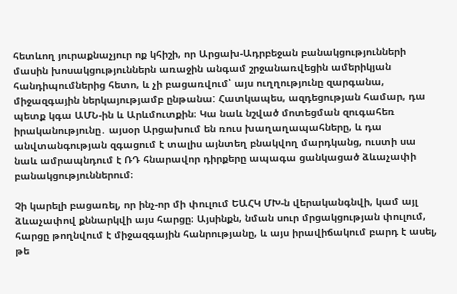հետևող յուրաքնաչյուր ոք կհիշի, որ Արցախ-Ադրբեջան բանակցությունների մասին խոսակցություններն առաջին անգամ շրջանառվեցին ամերիկյան հանդիպումներից հետո, և չի բացառվում՝ այս ուղղությունը զարգանա, միջազգային ներկայությամբ ընթանա: Հատկապես, ազդեցության համար, դա պետք կգա ԱՄՆ-ին և Արևմուտքին։ Կա նաև նշված մոտեցման զուգահեռ իրականությունը․ այսօր Արցախում են ռուս խաղաղապահները, և դա անվտանգության զգացում է տալիս այնտեղ բնակվող մարդկանց, ուստի սա նաև ամրապնդում է ՌԴ հնարավոր դիրքերը ապագա ցանկացած ձևաչափի բանակցություններում։

Չի կարելի բացառել, որ ինչ-որ մի փուլում ԵԱՀԿ ՄԽ-ն վերականգնվի, կամ այլ ձևաչափով քննարկվի այս հարցը։ Այսինքն, նման սուր մրցակցության փուլում, հարցը թողնվում է միջազգային հանրությանը, և այս իրավիճակում բարդ է ասել, թե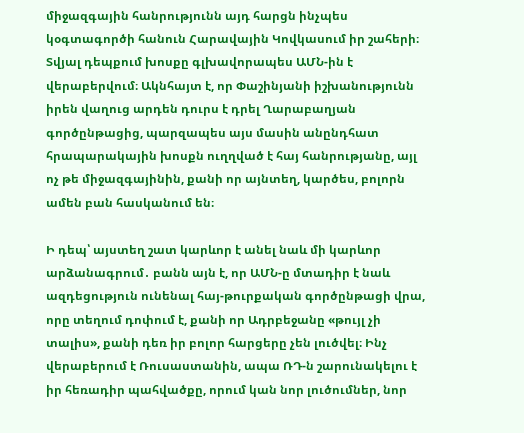միջազգային հանրությունն այդ հարցն ինչպես կօգտագործի հանուն Հարավային Կովկասում իր շահերի։ Տվյալ դեպքում խոսքը գլխավորապես ԱՄՆ-ին է վերաբերվում։ Ակնհայտ է, որ Փաշինյանի իշխանությունն իրեն վաղուց արդեն դուրս է դրել Ղարաբաղյան գործընթացից, պարզապես այս մասին անընդհատ հրապարակային խոսքն ուղղված է հայ հանրությանը, այլ ոչ թե միջազգայինին, քանի որ այնտեղ, կարծես, բոլորն ամեն բան հասկանում են։

Ի դեպ՝ այստեղ շատ կարևոր է անել նաև մի կարևոր արձանագրում․ բանն այն է, որ ԱՄՆ-ը մտադիր է նաև ազդեցություն ունենալ հայ-թուրքական գործընթացի վրա, որը տեղում դոփում է, քանի որ Ադրբեջանը «թույլ չի տալիս», քանի դեռ իր բոլոր հարցերը չեն լուծվել։ Ինչ վերաբերում է Ռուսաստանին, ապա ՌԴ-ն շարունակելու է իր հեռադիր պահվածքը, որում կան նոր լուծումներ, նոր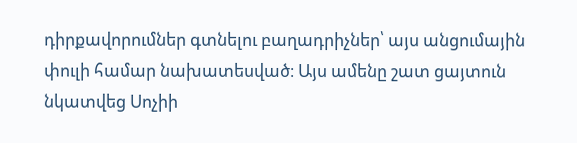դիրքավորումներ գտնելու բաղադրիչներ՝ այս անցումային փուլի համար նախատեսված։ Այս ամենը շատ ցայտուն նկատվեց Սոչիի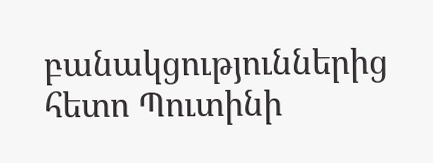բանակցություններից հետո Պուտինի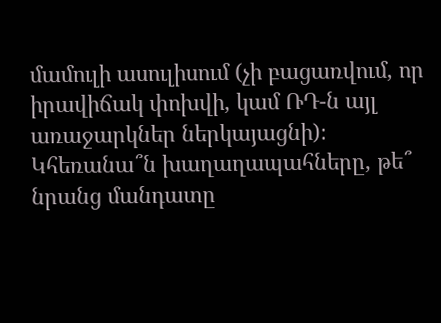մամուլի ասուլիսում (չի բացառվում, որ իրավիճակ փոխվի, կամ ՌԴ-ն այլ առաջարկներ ներկայացնի)։ Կհեռանա՞ն խաղաղապահները, թե՞ նրանց մանդատը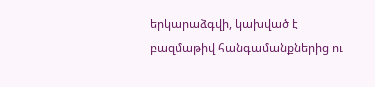երկարաձգվի, կախված է բազմաթիվ հանգամանքներից ու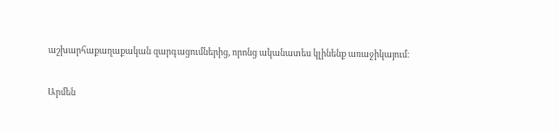աշխարհաքաղաքական զարգացումներից, որոնց ականատես կլինենք առաջիկայում։

Արմեն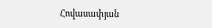Հովասափյան